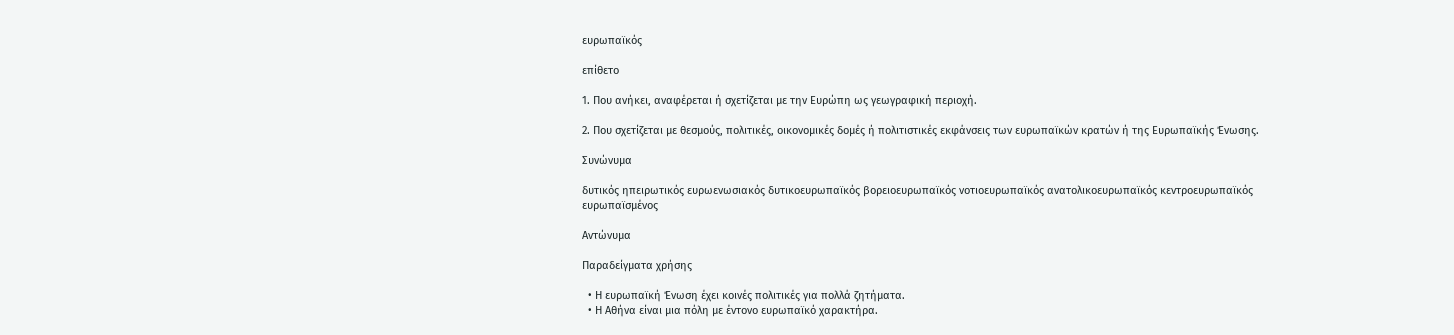ευρωπαϊκός

επίθετο

1. Που ανήκει, αναφέρεται ή σχετίζεται με την Ευρώπη ως γεωγραφική περιοχή.

2. Που σχετίζεται με θεσμούς, πολιτικές, οικονομικές δομές ή πολιτιστικές εκφάνσεις των ευρωπαϊκών κρατών ή της Ευρωπαϊκής Ένωσης.

Συνώνυμα

δυτικός ηπειρωτικός ευρωενωσιακός δυτικοευρωπαϊκός βορειοευρωπαϊκός νοτιοευρωπαϊκός ανατολικοευρωπαϊκός κεντροευρωπαϊκός ευρωπαϊσμένος

Αντώνυμα

Παραδείγματα χρήσης

  • Η ευρωπαϊκή Ένωση έχει κοινές πολιτικές για πολλά ζητήματα.
  • Η Αθήνα είναι μια πόλη με έντονο ευρωπαϊκό χαρακτήρα.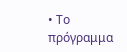• Το πρόγραμμα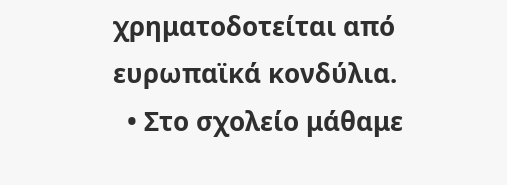χρηματοδοτείται από ευρωπαϊκά κονδύλια.
  • Στο σχολείο μάθαμε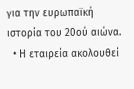για την ευρωπαϊκή ιστορία του 20ού αιώνα.
  • Η εταιρεία ακολουθεί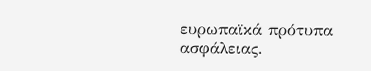ευρωπαϊκά πρότυπα ασφάλειας.